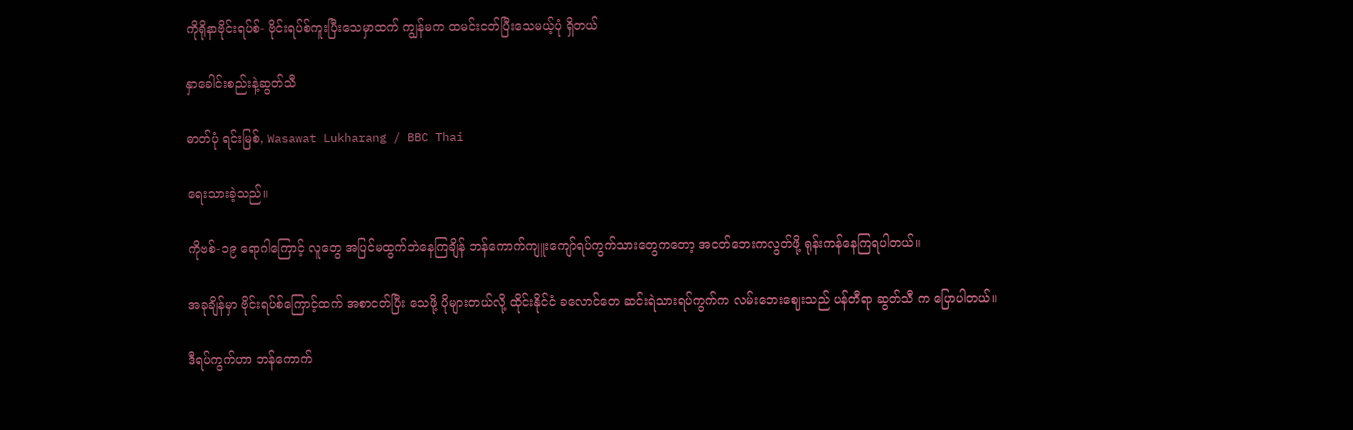ကိုရိုနာဗိုင်းရပ်စ်- ဗိုင်းရပ်စ်ကူးပြီးသေမှာထက် ကျွန်မက ထမင်းငတ်ပြီးသေမယ့်ပုံ ရှိတယ်

နှာခေါင်းစည်းနဲ့ဆွတ်သီ

ဓာတ်ပုံ ရင်းမြစ်, Wasawat Lukharang / BBC Thai

ရေးသားခဲ့သည်။

ကိုဗစ်-၁၉ ရောဂါကြောင့် လူတွေ အပြင်မထွက်ဘဲနေကြချိန် ဘန်ကောက်ကျူးကျော်ရပ်ကွက်သားတွေကတော့ အငတ်ဘေးကလွတ်ဖို့ ရုန်းကန်နေကြရပါတယ်။

အခုချိန်မှာ ဗိုင်းရပ်စ်ကြောင့်ထက် အစာငတ်ပြီး သေဖို့ ပိုများတယ်လို့ ထိုင်းနိုင်ငံ ခလောင်တေ ဆင်းရဲသားရပ်ကွက်က လမ်းဘေးဈေးသည် ပန်တီရာ ဆွတ်သီ က ပြောပါတယ်။

ဒီရပ်ကွက်ဟာ ဘန်ကောက်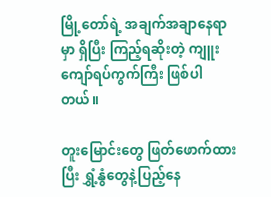မြို့တော်ရဲ့ အချက်အချာနေရာမှာ ရှိပြီး ကြည့်ရဆိုးတဲ့ ကျူးကျော်ရပ်ကွက်ကြီး ဖြစ်ပါတယ်။

တူးမြောင်းတွေ ဖြတ်ဖောက်ထားပြီး ရွှံ့နွံတွေနဲ့ပြည့်နေ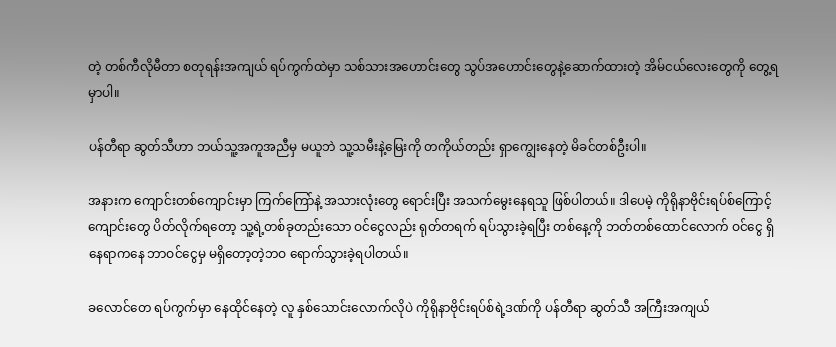တဲ့ တစ်ကီလိုမီတာ စတုရန်းအကျယ် ရပ်ကွက်ထဲမှာ သစ်သားအဟောင်းတွေ သွပ်အဟောင်းတွေနဲ့ဆောက်ထားတဲ့ အိမ်ငယ်လေးတွေကို တွေ့ရမှာပါ။

ပန်တီရာ ဆွတ်သီဟာ ဘယ်သူ့အကူအညီမှ မယူဘဲ သူ့သမီးနဲ့မြေးကို တကိုယ်တည်း ရှာကျွေးနေတဲ့ မိခင်တစ်ဦးပါ။

အနားက ကျောင်းတစ်ကျောင်းမှာ ကြက်ကြော်နဲ့ အသားလုံးတွေ ရောင်းပြီး အသက်မွေးနေရသူ ဖြစ်ပါတယ်။ ဒါပေမဲ့ ကိုရိုနာဗိုင်းရပ်စ်ကြောင့် ကျောင်းတွေ ပိတ်လိုက်ရတော့ သူ့ရဲ့တစ်ခုတည်းသော ဝင်ငွေလည်း ရုတ်တရက် ရပ်သွားခဲ့ရပြီး တစ်နေ့ကို ဘတ်တစ်ထောင်လောက် ဝင်ငွေ ရှိနေရာကနေ ဘာဝင်ငွေမှ မရှိတော့တဲ့ဘဝ ရောက်သွားခဲ့ရပါတယ်။

ခလောင်တေ ရပ်ကွက်မှာ နေထိုင်နေတဲ့ လူ နှစ်သောင်းလောက်လိုပဲ ကိုရိုနာဗိုင်းရပ်စ်ရဲ့ဒဏ်ကို ပန်တီရာ ဆွတ်သီ အကြီးအကျယ်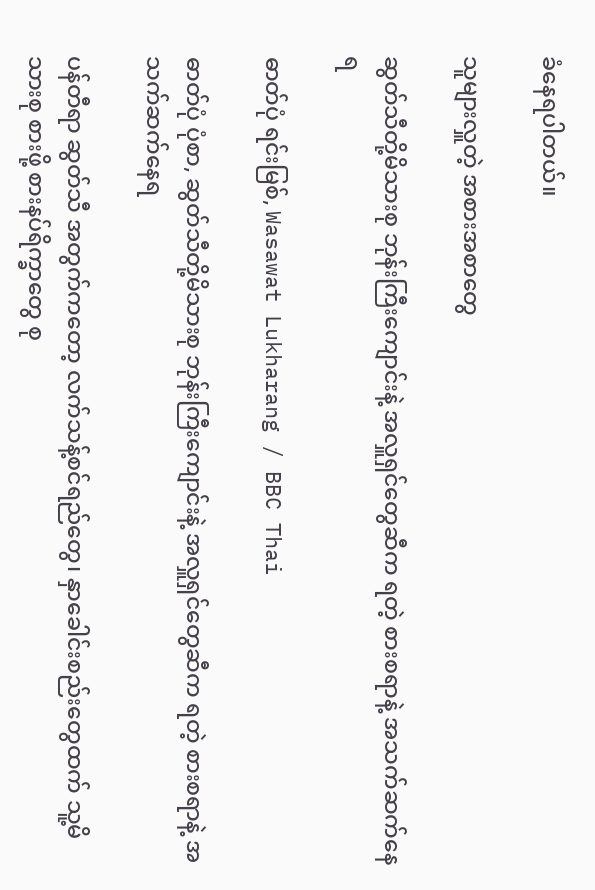ခံနေရပါတယ်။

သူများလှူတဲ့ အစားအစာတွေ

ဆွတ်သီတို့မိသားစု ဘုန်းကြီးကျောင်းနဲ့ အလှူရှင်တွေဆီက ရတဲ့ စားစရာနဲ့ အသက်ဆက်နေရ

ဓာတ်ပုံ ရင်းမြစ်, Wasawat Lukharang / BBC Thai

ဓာတ်ပုံ ပုံစာ, ဆွတ်သီတို့မိသားစု ဘုန်းကြီးကျောင်းနဲ့ အလှူရှင်တွေဆီက ရတဲ့ စားစရာနဲ့ အသက်ဆက်နေရ

ပန်တီရာ ဆွတ်သီ အတွက်ကတော့ လက်သန့်စင်ရည်တွေ၊ နှာခေါင်းစည်းတွေထက် သူ့မိသားစု စားဖို့ စားနပ်ရိက္ခာတွေ စု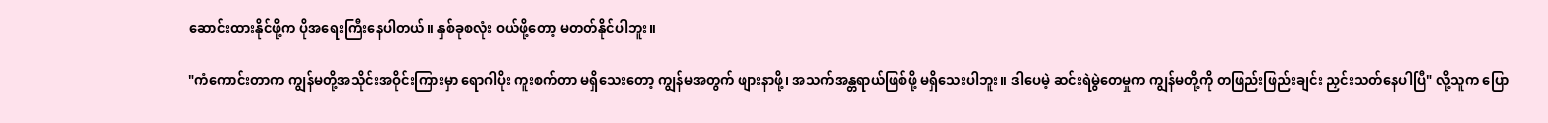ဆောင်းထားနိုင်ဖို့က ပိုအရေးကြီးနေပါတယ်။ နှစ်ခုစလုံး ဝယ်ဖို့တော့ မတတ်နိုင်ပါဘူး။

"ကံကောင်းတာက ကျွန်မတို့အသိုင်းအဝိုင်းကြားမှာ ရောဂါပိုး ကူးစက်တာ မရှိသေးတော့ ကျွန်မအတွက် ဖျားနာဖို့၊ အသက်အန္တရာယ်ဖြစ်ဖို့ မရှိသေးပါဘူး။ ဒါပေမဲ့ ဆင်းရဲမွဲတေမှုက ကျွန်မတို့ကို တဖြည်းဖြည်းချင်း ညှင်းသတ်နေပါပြီ" လို့သူက ပြော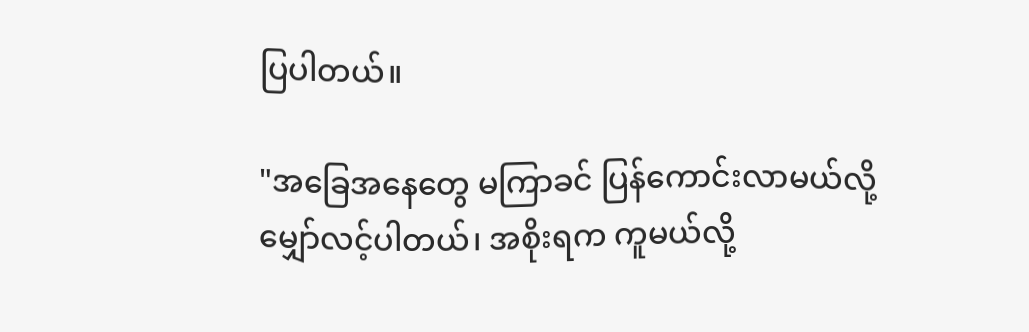ပြပါတယ်။

"အခြေအနေတွေ မကြာခင် ပြန်ကောင်းလာမယ်လို့ မျှော်လင့်ပါတယ်၊ အစိုးရက ကူမယ်လို့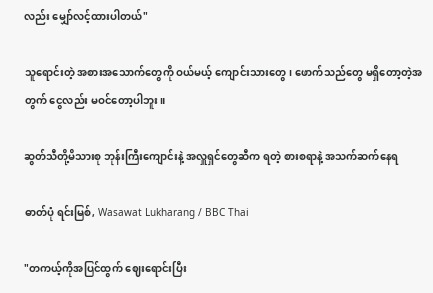လည်း မျှော်လင့်ထားပါတယ်"

သူရောင်းတဲ့ အစားအသောက်တွေကို ဝယ်မယ့် ကျောင်းသားတွေ၊ ဖောက်သည်တွေ မရှိတော့တဲ့အတွက် ငွေလည်း မဝင်တော့ပါဘူး။

ဆွတ်သီတို့မိသားစု ဘုန်းကြီးကျောင်းနဲ့ အလှူရှင်တွေဆီက ရတဲ့ စားစရာနဲ့ အသက်ဆက်နေရ

ဓာတ်ပုံ ရင်းမြစ်, Wasawat Lukharang / BBC Thai

"တကယ့်ကိုအပြင်ထွက် ဈေးရောင်းပြီး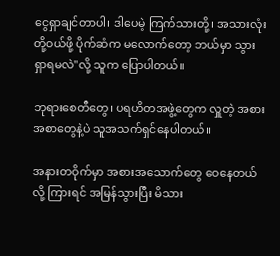ငွေရှာချင်တာပါ၊ ဒါပေမဲ့ ကြက်သားတို့၊ အသားလုံးတို့ဝယ်ဖို့ ပိုက်ဆံက မလောက်တော့ ဘယ်မှာ သွားရှာရမလဲ"လို့ သူက ပြောပါတယ်။

ဘုရားစေတီတွေ၊ ပရဟိတအဖွဲ့တွေက လှူတဲ့ အစားအစာတွေနဲ့ပဲ သူအသက်ရှင်နေပါတယ်။

အနားတဝိုက်မှာ အစားအသောက်တွေ ဝေနေတယ်လို့ ကြားရင် အမြန်သွားပြီး မိသား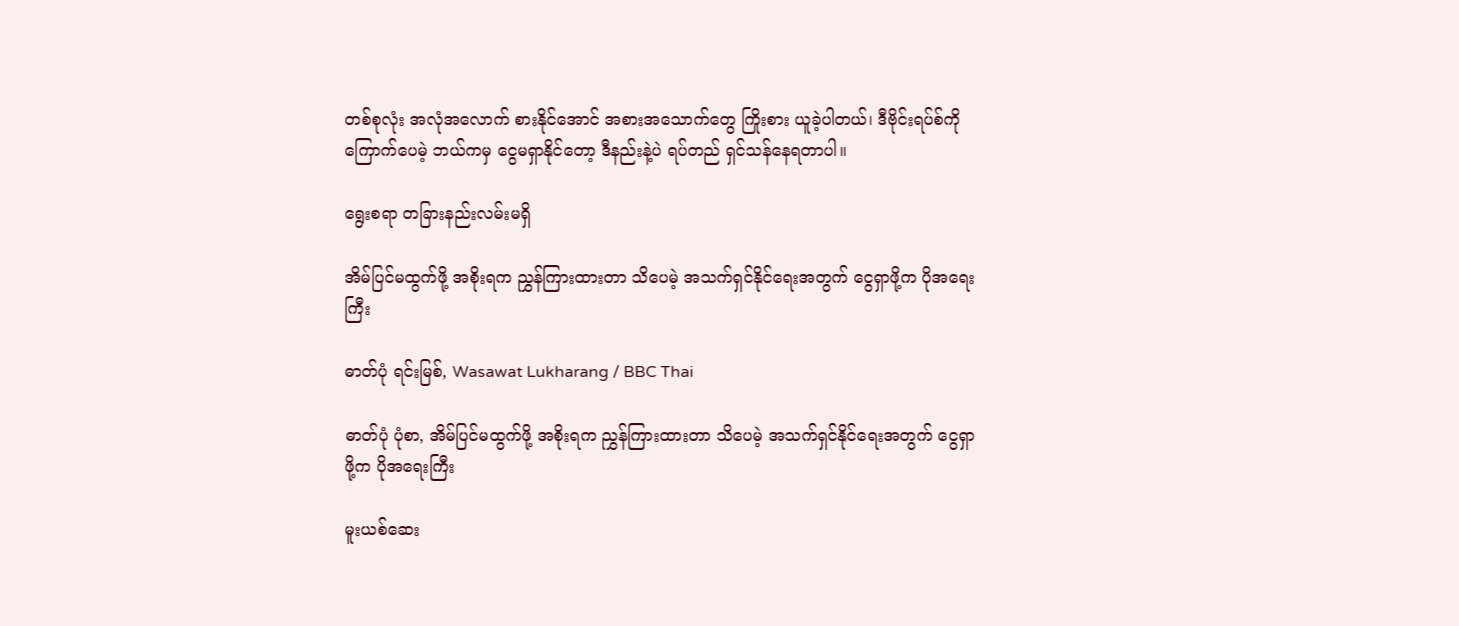တစ်စုလုံး အလုံအလောက် စားနိုင်အောင် အစားအသောက်တွေ ကြိုးစား ယူခဲ့ပါတယ်၊ ဒီဗိုင်းရပ်စ်ကိုကြောက်ပေမဲ့ ဘယ်ကမှ ငွေမရှာနိုင်တော့ ဒီနည်းနဲ့ပဲ ရပ်တည် ရှင်သန်နေရတာပါ။

ရွေးစရာ တခြားနည်းလမ်းမရှိ

အိမ်ပြင်မထွက်ဖို့ အစိုးရက ညွှန်ကြားထားတာ သိပေမဲ့ အသက်ရှင်နိုင်ရေးအတွက် ငွေရှာဖို့က ပိုအရေးကြီး

ဓာတ်ပုံ ရင်းမြစ်, Wasawat Lukharang / BBC Thai

ဓာတ်ပုံ ပုံစာ, အိမ်ပြင်မထွက်ဖို့ အစိုးရက ညွှန်ကြားထားတာ သိပေမဲ့ အသက်ရှင်နိုင်ရေးအတွက် ငွေရှာဖို့က ပိုအရေးကြီး

မူးယစ်ဆေး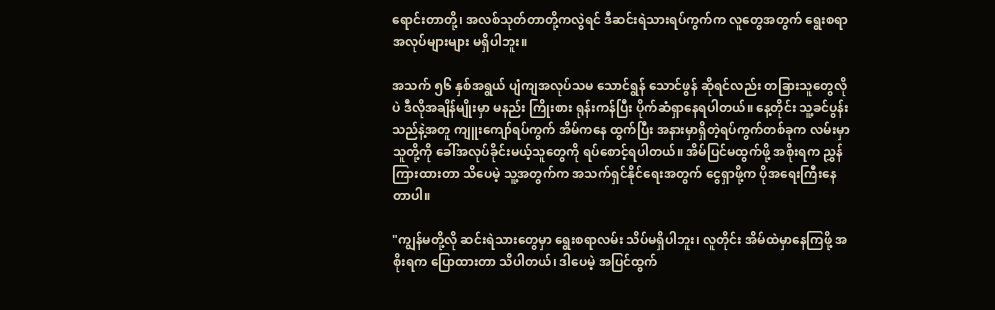ရောင်းတာတို့၊ အလစ်သုတ်တာတို့ကလွဲရင် ဒီဆင်းရဲသားရပ်ကွက်က လူတွေအတွက် ရွေးစရာအလုပ်များများ မရှိပါဘူး။

အသက် ၅၆ နှစ်အရွယ် ပျံကျအလုပ်သမ သောင်ရွန် သောင်ဖွန် ဆိုရင်လည်း တခြားသူတွေလိုပဲ ဒီလိုအချိန်မျိုးမှာ မနည်း ကြိုးစား ရုန်းကန်ပြီး ပိုက်ဆံရှာနေရပါတယ်။ နေ့တိုင်း သူ့ခင်ပွန်းသည်နဲ့အတူ ကျူးကျော်ရပ်ကွက် အိမ်ကနေ ထွက်ပြီး အနားမှာရှိတဲ့ရပ်ကွက်တစ်ခုက လမ်းမှာ သူတို့ကို ခေါ်အလုပ်ခိုင်းမယ့်သူတွေကို ရပ်စောင့်ရပါတယ်။ အိမ်ပြင်မထွက်ဖို့ အစိုးရက ညွှန်ကြားထားတာ သိပေမဲ့ သူ့အတွက်က အသက်ရှင်နိုင်ရေးအတွက် ငွေရှာဖို့က ပိုအရေးကြီးနေတာပါ။

"ကျွန်မတို့လို ဆင်းရဲသားတွေမှာ ရွေးစရာလမ်း သိပ်မရှိပါဘူး၊ လူတိုင်း အိမ်ထဲမှာနေကြဖို့ အစိုးရက ပြောထားတာ သိပါတယ်၊ ဒါပေမဲ့ အပြင်ထွက်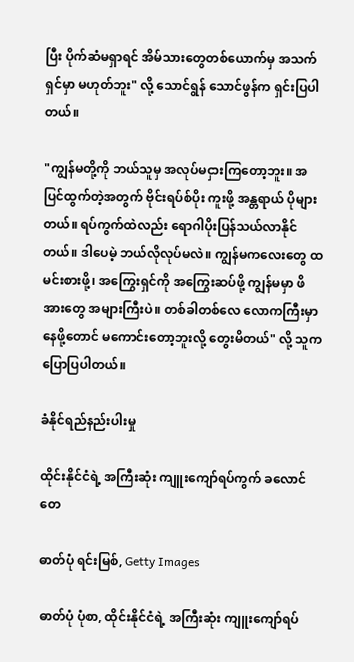ပြီး ပိုက်ဆံမရှာရင် အိမ်သားတွေတစ်ယောက်မှ အသက်ရှင်မှာ မဟုတ်ဘူး" လို့ သောင်ရွန် သောင်ဖွန်က ရှင်းပြပါတယ်။

"ကျွန်မတို့ကို ဘယ်သူမှ အလုပ်မငှားကြတော့ဘူး။ အပြင်ထွက်တဲ့အတွက် ဗိုင်းရပ်စ်ပိုး ကူးဖို့ အန္တရာယ် ပိုများတယ်။ ရပ်ကွက်ထဲလည်း ရောဂါပိုးပြန်သယ်လာနိုင်တယ်။ ဒါပေမဲ့ ဘယ်လိုလုပ်မလဲ။ ကျွန်မကလေးတွေ ထမင်းစားဖို့၊ အကြွေးရှင်ကို အကြွေးဆပ်ဖို့ ကျွန်မမှာ ဖိအားတွေ အများကြီးပဲ။ တစ်ခါတစ်လေ လောကကြီးမှာ နေဖို့တောင် မကောင်းတော့ဘူးလို့ တွေးမိတယ်" လို့ သူက ပြောပြပါတယ်။

ခံနိုင်ရည်နည်းပါးမှု

ထိုင်းနိုင်ငံရဲ့ အကြီးဆုံး ကျူးကျော်ရပ်ကွက် ခလောင်တေ

ဓာတ်ပုံ ရင်းမြစ်, Getty Images

ဓာတ်ပုံ ပုံစာ, ထိုင်းနိုင်ငံရဲ့ အကြီးဆုံး ကျူးကျော်ရပ်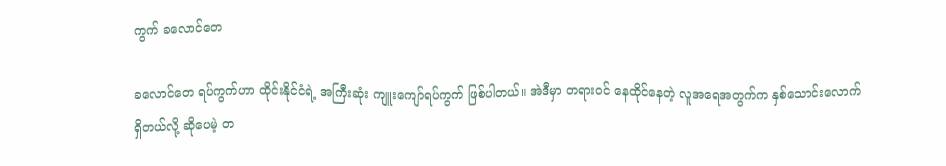ကွက် ခလောင်တေ

ခလောင်တေ ရပ်ကွက်ဟာ ထိုင်းနိုင်ငံရဲ့ အကြီးဆုံး ကျူးကျော်ရပ်ကွက် ဖြစ်ပါတယ်။ အဲဒီမှာ တရားဝင် နေထိုင်နေတဲ့ လူအရေအတွက်က နှစ်သောင်းလောက် ရှိတယ်လို့ ဆိုပေမဲ့ တ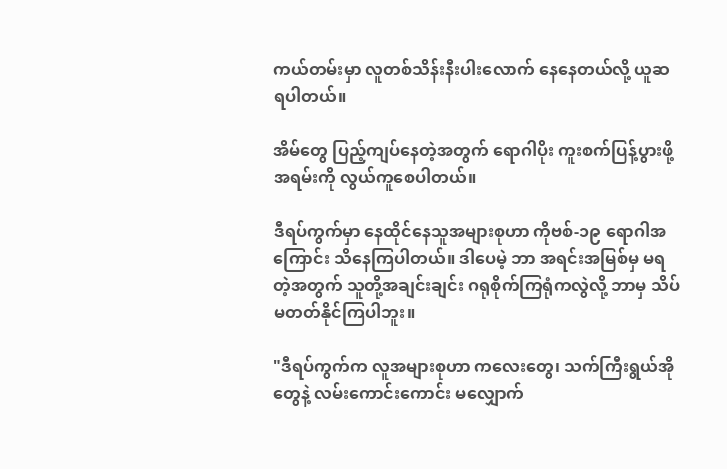ကယ်တမ်းမှာ လူတစ်သိန်းနီးပါးလောက် နေနေတယ်လို့ ယူဆရပါတယ်။

အိမ်တွေ ပြည့်ကျပ်နေတဲ့အတွက် ရောဂါပိုး ကူးစက်ပြန့်ပွားဖို့ အရမ်းကို လွယ်ကူစေပါတယ်။

ဒီရပ်ကွက်မှာ နေထိုင်နေသူအများစုဟာ ကိုဗစ်-၁၉ ရောဂါအကြောင်း သိနေကြပါတယ်။ ဒါပေမဲ့ ဘာ အရင်းအမြစ်မှ မရတဲ့အတွက် သူတို့အချင်းချင်း ဂရုစိုက်ကြရုံကလွဲလို့ ဘာမှ သိပ်မတတ်နိုင်ကြပါဘူး။

"ဒီရပ်ကွက်က လူအများစုဟာ ကလေးတွေ၊ သက်ကြီးရွယ်အိုတွေနဲ့ လမ်းကောင်းကောင်း မလျှောက်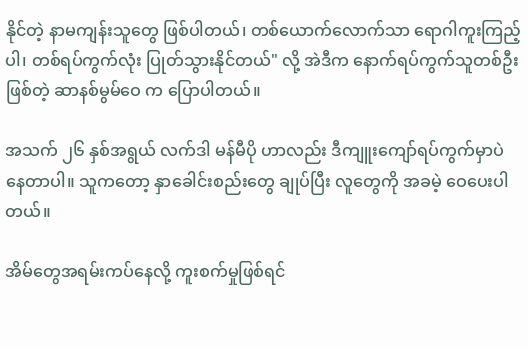နိုင်တဲ့ နာမကျန်းသူတွေ ဖြစ်ပါတယ်၊ တစ်ယောက်လောက်သာ ရောဂါကူးကြည့်ပါ၊ တစ်ရပ်ကွက်လုံး ပြုတ်သွားနိုင်တယ်" လို့ အဲဒီက နောက်ရပ်ကွက်သူတစ်ဦးဖြစ်တဲ့ ဆာနစ်မွမ်ဝေ က ပြောပါတယ်။

အသက် ၂၆ နှစ်အရွယ် လက်ဒါ မန်မီပို ဟာလည်း ဒီကျူးကျော်ရပ်ကွက်မှာပဲ နေတာပါ။ သူကတော့ နှာခေါင်းစည်းတွေ ချုပ်ပြီး လူတွေကို အခမဲ့ ဝေပေးပါတယ်။

အိမ်တွေအရမ်းကပ်နေလို့ ကူးစက်မှုဖြစ်ရင်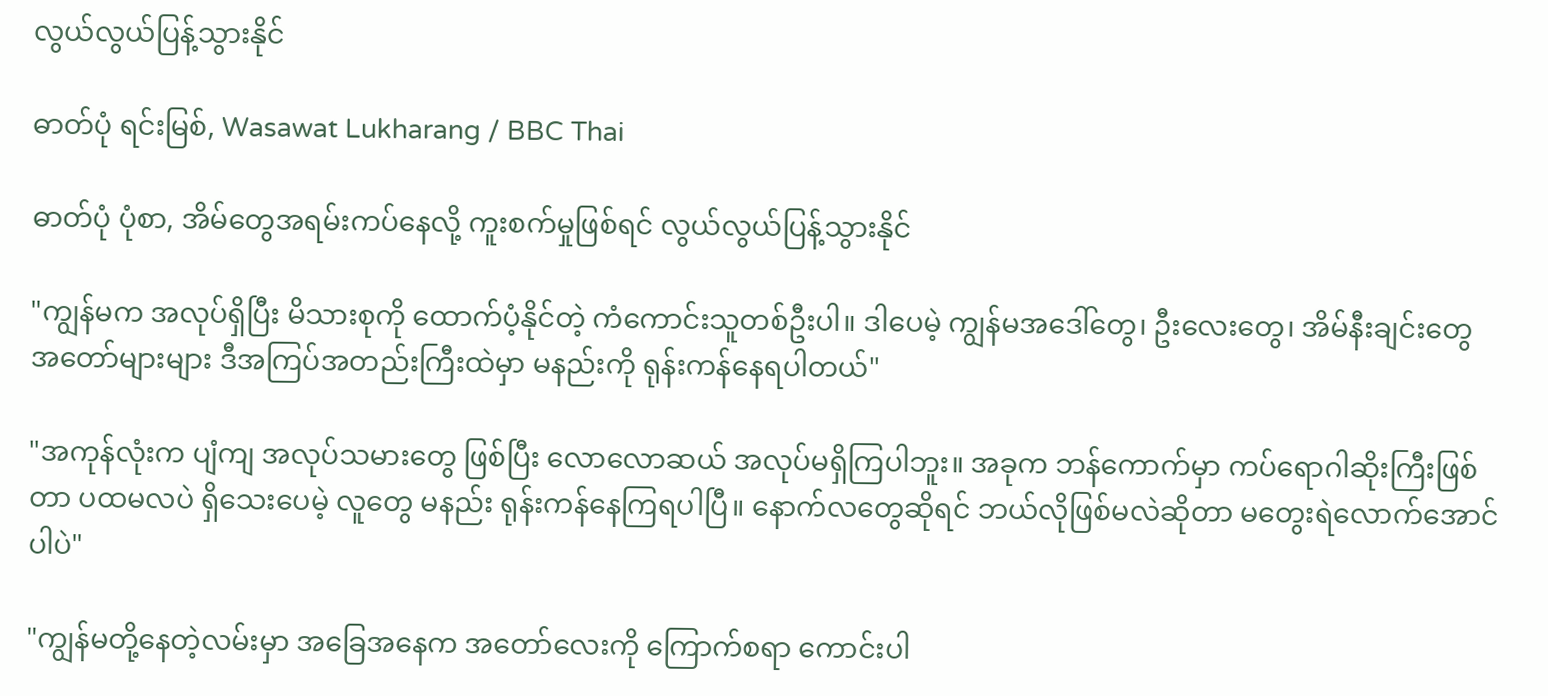လွယ်လွယ်ပြန့်သွားနိုင်

ဓာတ်ပုံ ရင်းမြစ်, Wasawat Lukharang / BBC Thai

ဓာတ်ပုံ ပုံစာ, အိမ်တွေအရမ်းကပ်နေလို့ ကူးစက်မှုဖြစ်ရင် လွယ်လွယ်ပြန့်သွားနိုင်

"ကျွန်မက အလုပ်ရှိပြီး မိသားစုကို ထောက်ပံ့နိုင်တဲ့ ကံကောင်းသူတစ်ဦးပါ။ ဒါပေမဲ့ ကျွန်မအဒေါ်တွေ၊ ဦးလေးတွေ၊ အိမ်နီးချင်းတွေ အတော်များများ ဒီအကြပ်အတည်းကြီးထဲမှာ မနည်းကို ရုန်းကန်နေရပါတယ်"

"အကုန်လုံးက ပျံကျ အလုပ်သမားတွေ ဖြစ်ပြီး လောလောဆယ် အလုပ်မရှိကြပါဘူး။ အခုက ဘန်ကောက်မှာ ကပ်ရောဂါဆိုးကြီးဖြစ်တာ ပထမလပဲ ရှိသေးပေမဲ့ လူတွေ မနည်း ရုန်းကန်နေကြရပါပြီ။ နောက်လတွေဆိုရင် ဘယ်လိုဖြစ်မလဲဆိုတာ မတွေးရဲလောက်အောင်ပါပဲ"

"ကျွန်မတို့နေတဲ့လမ်းမှာ အခြေအနေက အတော်လေးကို ကြောက်စရာ ကောင်းပါ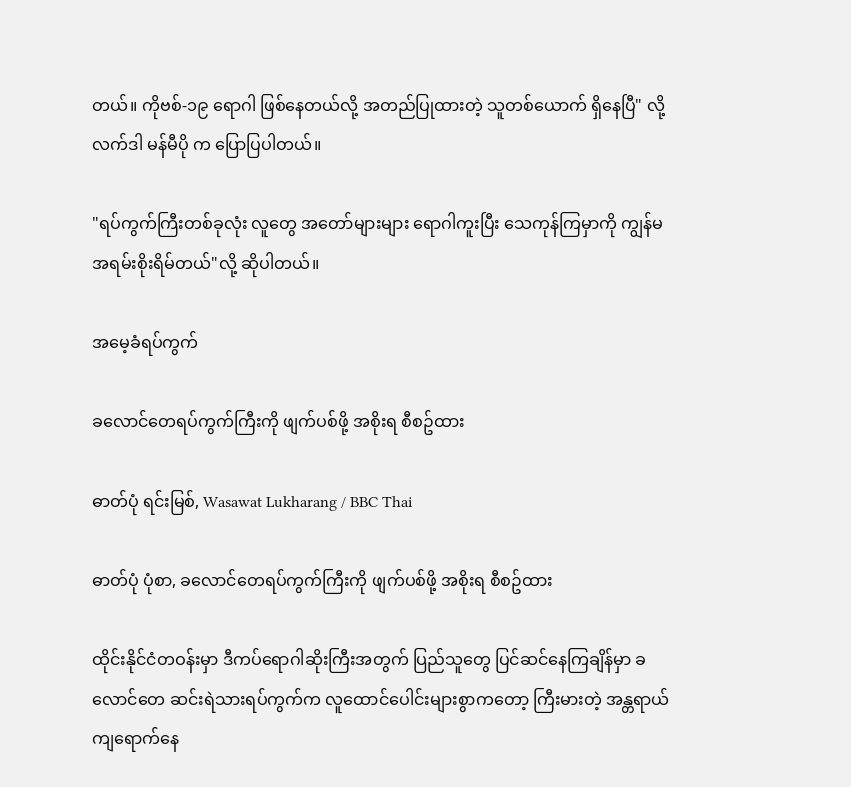တယ်။ ကိုဗစ်-၁၉ ရောဂါ ဖြစ်နေတယ်လို့ အတည်ပြုထားတဲ့ သူတစ်ယောက် ရှိနေပြီ" လို့ လက်ဒါ မန်မီပို က ပြောပြပါတယ်။

"ရပ်ကွက်ကြီးတစ်ခုလုံး လူတွေ အတော်များများ ရောဂါကူးပြီး သေကုန်ကြမှာကို ကျွန်မ အရမ်းစိုးရိမ်တယ်"လို့ ဆိုပါတယ်။

အမေ့ခံရပ်ကွက်

ခလောင်တေရပ်ကွက်ကြီးကို ဖျက်ပစ်ဖို့ အစိုးရ စီစဥ်ထား

ဓာတ်ပုံ ရင်းမြစ်, Wasawat Lukharang / BBC Thai

ဓာတ်ပုံ ပုံစာ, ခလောင်တေရပ်ကွက်ကြီးကို ဖျက်ပစ်ဖို့ အစိုးရ စီစဥ်ထား

ထိုင်းနိုင်ငံတဝန်းမှာ ဒီကပ်ရောဂါဆိုးကြီးအတွက် ပြည်သူတွေ ပြင်ဆင်နေကြချိန်မှာ ခလောင်တေ ဆင်းရဲသားရပ်ကွက်က လူထောင်ပေါင်းများစွာကတော့ ကြီးမားတဲ့ အန္တရာယ် ကျရောက်နေ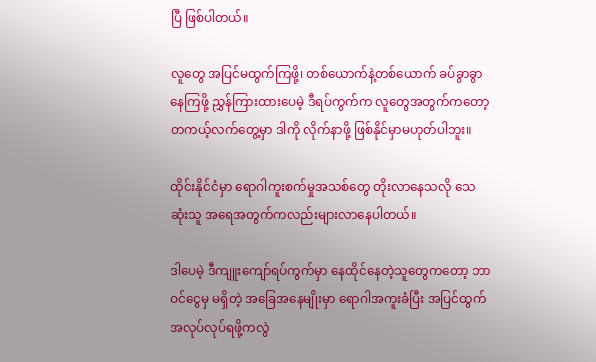ပြီ ဖြစ်ပါတယ်။

လူတွေ အပြင်မထွက်ကြဖို့၊ တစ်ယောက်နဲ့တစ်ယောက် ခပ်ခွာခွာ နေကြဖို့ ညွှန်ကြားထားပေမဲ့ ဒီရပ်ကွက်က လူတွေအတွက်ကတော့ တကယ့်လက်တွေ့မှာ ဒါကို လိုက်နာဖို့ ဖြစ်နိုင်မှာမဟုတ်ပါဘူး။

ထိုင်းနိုင်ငံမှာ ရောဂါကူးစက်မှုအသစ်တွေ တိုးလာနေသလို သေဆုံးသူ အရေအတွက်ကလည်းများလာနေပါတယ်။

ဒါပေမဲ့ ဒီကျူးကျော်ရပ်ကွက်မှာ နေထိုင်နေတဲ့သူတွေကတော့ ဘာဝင်ငွေမှ မရှိတဲ့ အခြေအနေမျိုးမှာ ရောဂါအကူးခံပြီး အပြင်ထွက် အလုပ်လုပ်ရဖို့ကလွဲ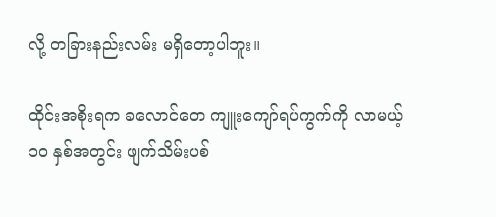လို့ တခြားနည်းလမ်း မရှိတော့ပါဘူး။

ထိုင်းအစိုးရက ခလောင်တေ ကျူးကျော်ရပ်ကွက်ကို လာမယ့် ၁၀ နှစ်အတွင်း ဖျက်သိမ်းပစ်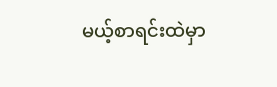မယ့်စာရင်းထဲမှာ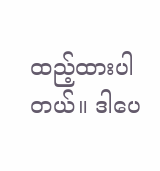ထည့်ထားပါတယ်။ ဒါပေ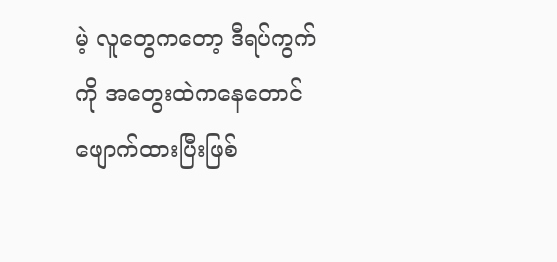မဲ့ လူတွေကတော့ ဒီရပ်ကွက်ကို အတွေးထဲကနေတောင် ဖျောက်ထားပြီးဖြစ်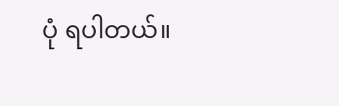ပုံ ရပါတယ်။